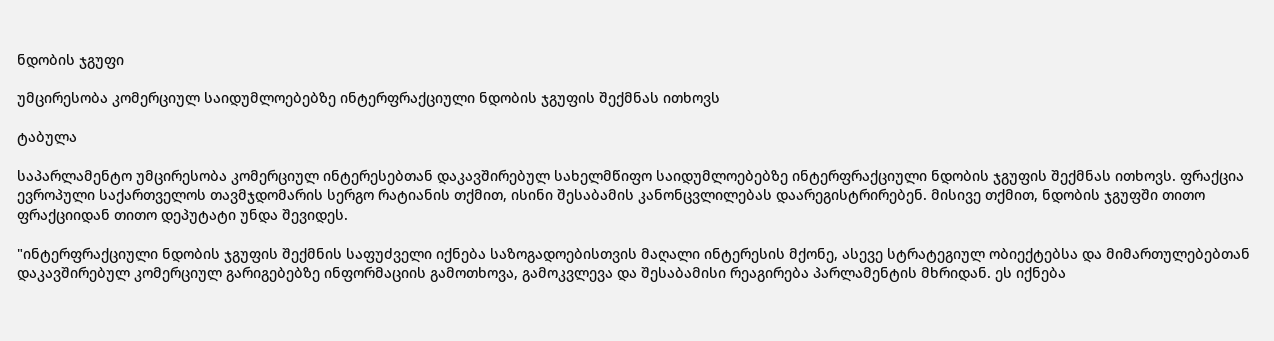ნდობის ჯგუფი

უმცირესობა კომერციულ საიდუმლოებებზე ინტერფრაქციული ნდობის ჯგუფის შექმნას ითხოვს

ტაბულა

საპარლამენტო უმცირესობა კომერციულ ინტერესებთან დაკავშირებულ სახელმწიფო საიდუმლოებებზე ინტერფრაქციული ნდობის ჯგუფის შექმნას ითხოვს. ფრაქცია ევროპული საქართველოს თავმჯდომარის სერგო რატიანის თქმით, ისინი შესაბამის კანონცვლილებას დაარეგისტრირებენ. მისივე თქმით, ნდობის ჯგუფში თითო ფრაქციიდან თითო დეპუტატი უნდა შევიდეს.

"ინტერფრაქციული ნდობის ჯგუფის შექმნის საფუძველი იქნება საზოგადოებისთვის მაღალი ინტერესის მქონე, ასევე სტრატეგიულ ობიექტებსა და მიმართულებებთან დაკავშირებულ კომერციულ გარიგებებზე ინფორმაციის გამოთხოვა, გამოკვლევა და შესაბამისი რეაგირება პარლამენტის მხრიდან. ეს იქნება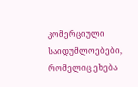კომერციული საიდუმლოებები, რომელიც ეხება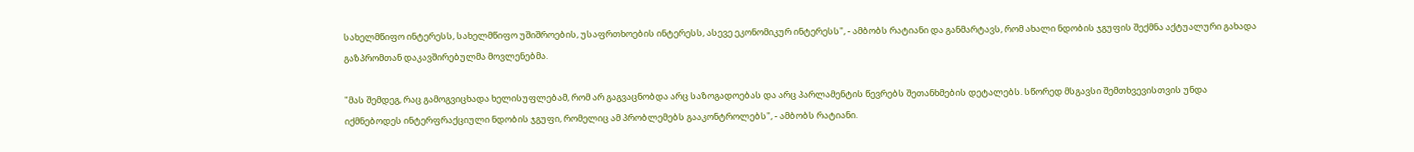სახელმწიფო ინტერესს, სახელმწიფო უშიშროების, უსაფრთხოების ინტერესს, ასევე ეკონომიკურ ინტერესს", - ამბობს რატიანი და განმარტავს, რომ ახალი ნდობის ჯგუფის შექმნა აქტუალური გახადა გაზპრომთან დაკავშირებულმა მოვლენებმა.

"მას შემდეგ, რაც გამოგვიცხადა ხელისუფლებამ, რომ არ გაგვაცნობდა არც საზოგადოებას და არც პარლამენტის წევრებს შეთანხმების დეტალებს. სწორედ მსგავსი შემთხვევისთვის უნდა იქმნებოდეს ინტერფრაქციული ნდობის ჯგუფი, რომელიც ამ პრობლემებს გააკონტროლებს", - ამბობს რატიანი.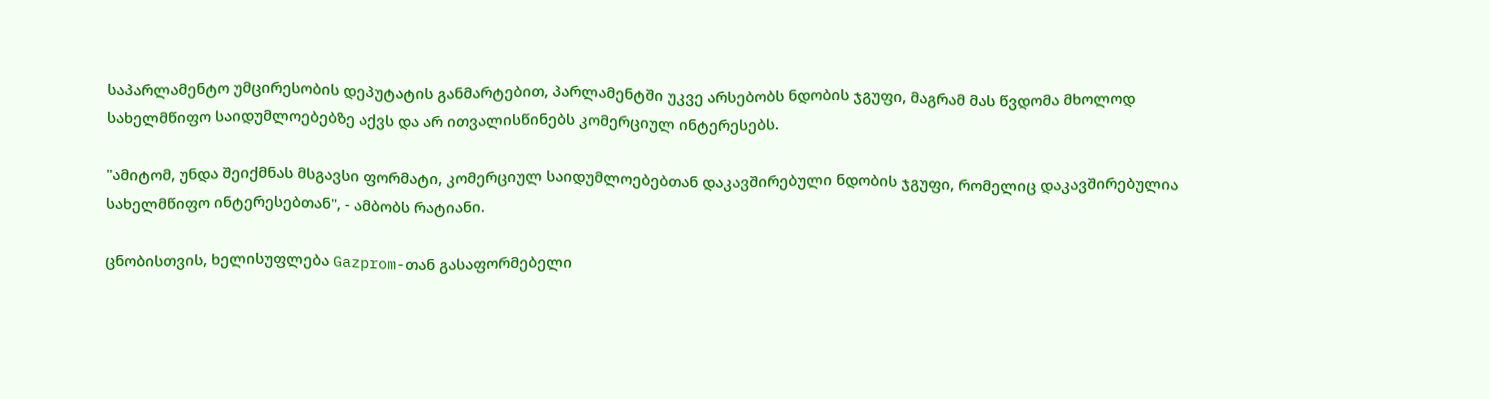საპარლამენტო უმცირესობის დეპუტატის განმარტებით, პარლამენტში უკვე არსებობს ნდობის ჯგუფი, მაგრამ მას წვდომა მხოლოდ სახელმწიფო საიდუმლოებებზე აქვს და არ ითვალისწინებს კომერციულ ინტერესებს.

"ამიტომ, უნდა შეიქმნას მსგავსი ფორმატი, კომერციულ საიდუმლოებებთან დაკავშირებული ნდობის ჯგუფი, რომელიც დაკავშირებულია სახელმწიფო ინტერესებთან", - ამბობს რატიანი.

ცნობისთვის, ხელისუფლება Gazprom-თან გასაფორმებელი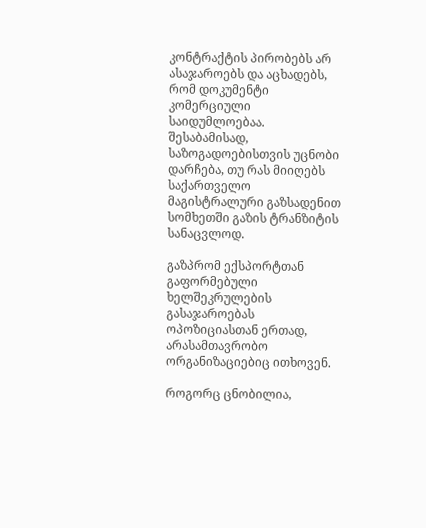კონტრაქტის პირობებს არ ასაჯაროებს და აცხადებს, რომ დოკუმენტი კომერციული საიდუმლოებაა. შესაბამისად, საზოგადოებისთვის უცნობი დარჩება, თუ რას მიიღებს საქართველო მაგისტრალური გაზსადენით სომხეთში გაზის ტრანზიტის სანაცვლოდ.

გაზპრომ ექსპორტთან გაფორმებული ხელშეკრულების გასაჯაროებას ოპოზიციასთან ერთად, არასამთავრობო ორგანიზაციებიც ითხოვენ.

როგორც ცნობილია,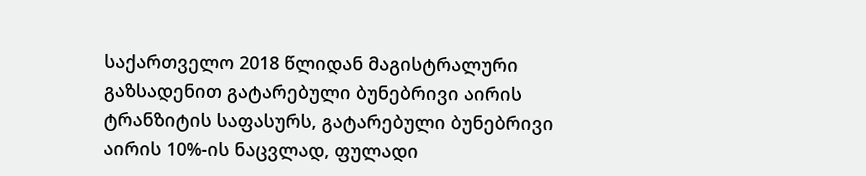საქართველო 2018 წლიდან მაგისტრალური გაზსადენით გატარებული ბუნებრივი აირის ტრანზიტის საფასურს, გატარებული ბუნებრივი აირის 10%-ის ნაცვლად, ფულადი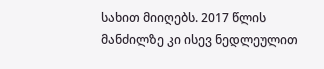სახით მიიღებს. 2017 წლის მანძილზე კი ისევ ნედლეულით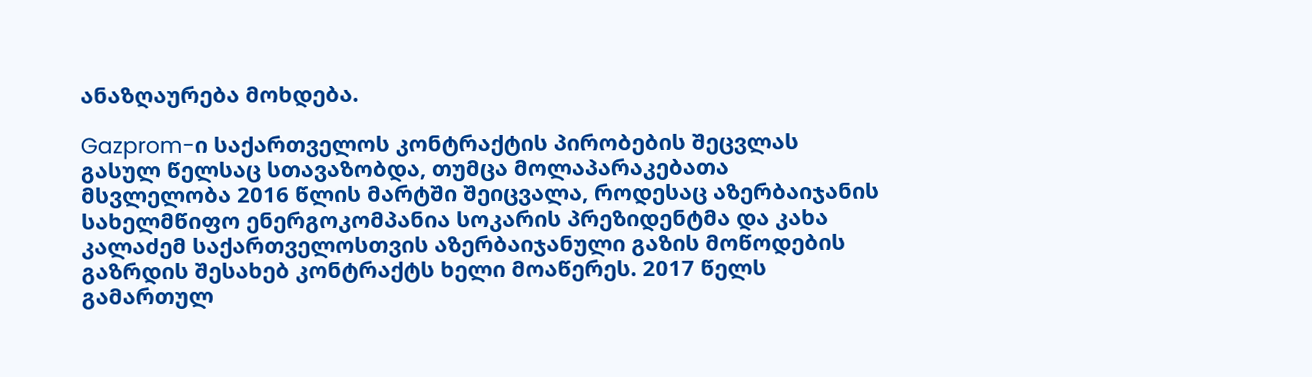ანაზღაურება მოხდება.

Gazprom-ი საქართველოს კონტრაქტის პირობების შეცვლას გასულ წელსაც სთავაზობდა, თუმცა მოლაპარაკებათა მსვლელობა 2016 წლის მარტში შეიცვალა, როდესაც აზერბაიჯანის სახელმწიფო ენერგოკომპანია სოკარის პრეზიდენტმა და კახა კალაძემ საქართველოსთვის აზერბაიჯანული გაზის მოწოდების გაზრდის შესახებ კონტრაქტს ხელი მოაწერეს. 2017 წელს გამართულ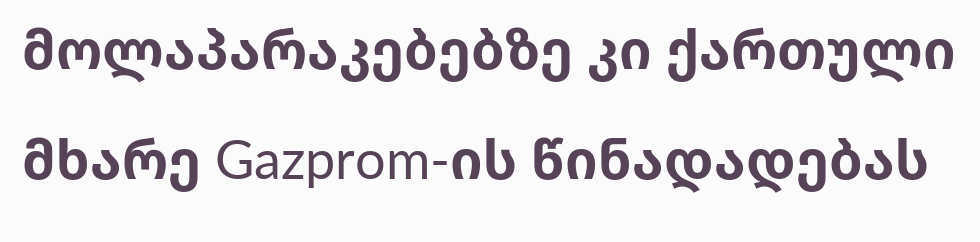მოლაპარაკებებზე კი ქართული მხარე Gazprom-ის წინადადებას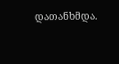დათანხმდა.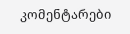კომენტარები